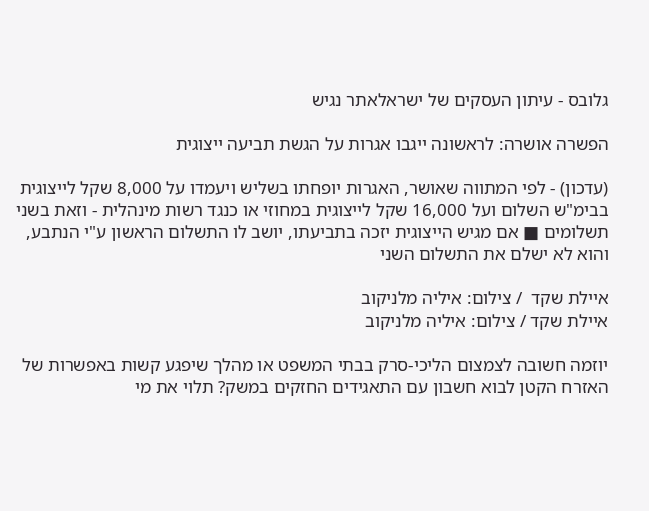גלובס - עיתון העסקים של ישראלאתר נגיש

הפשרה אושרה: לראשונה ייגבו אגרות על הגשת תביעה ייצוגית

(עדכון) - לפי המתווה שאושר, האגרות יופחתו בשליש ויעמדו על 8,000 שקל לייצוגית בבימ"ש השלום ועל 16,000 שקל לייצוגית במחוזי או כנגד רשות מינהלית - וזאת בשני תשלומים ■ אם מגיש הייצוגית יזכה בתביעתו, יושב לו התשלום הראשון ע"י הנתבע, והוא לא ישלם את התשלום השני

איילת שקד  / צילום: איליה מלניקוב
איילת שקד / צילום: איליה מלניקוב

יוזמה חשובה לצמצום הליכי-סרק בבתי המשפט או מהלך שיפגע קשות באפשרות של האזרח הקטן לבוא חשבון עם התאגידים החזקים במשק? תלוי את מי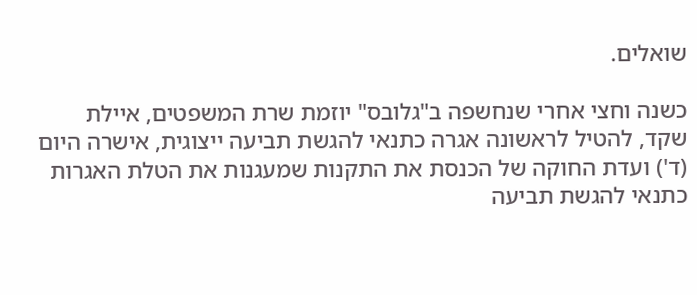שואלים.

כשנה וחצי אחרי שנחשפה ב"גלובס" יוזמת שרת המשפטים, איילת שקד, להטיל לראשונה אגרה כתנאי להגשת תביעה ייצוגית, אישרה היום (ד') ועדת החוקה של הכנסת את התקנות שמעגנות את הטלת האגרות כתנאי להגשת תביעה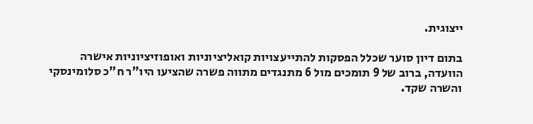ייצוגית.

בתום דיון סוער שכלל הפסקות להתייעצויות קואליציוניות ואופוזיציוניות אישרה הוועדה, ברוב של 9 תומכים מול 6 מתנגדים מתווה פשרה שהציעו היו"ר ח"כ סלומינסקי והשרה שקד.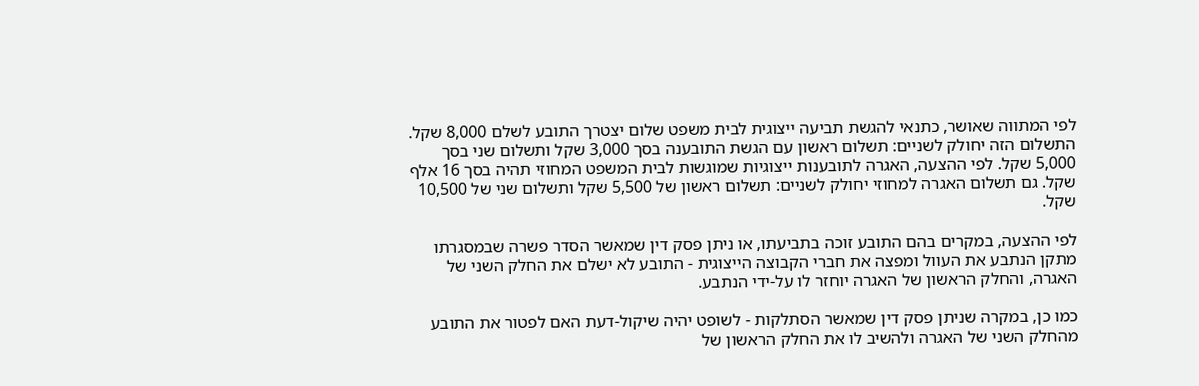לפי המתווה שאושר, כתנאי להגשת תביעה ייצוגית לבית משפט שלום יצטרך התובע לשלם 8,000 שקל. התשלום הזה יחולק לשניים: תשלום ראשון עם הגשת התובענה בסך 3,000 שקל ותשלום שני בסך 5,000 שקל. לפי ההצעה, האגרה לתובענות ייצוגיות שמוגשות לבית המשפט המחוזי תהיה בסך 16 אלף שקל. גם תשלום האגרה למחוזי יחולק לשניים: תשלום ראשון של 5,500 שקל ותשלום שני של 10,500 שקל.

לפי ההצעה, במקרים בהם התובע זוכה בתביעתו, או ניתן פסק דין שמאשר הסדר פשרה שבמסגרתו מתקן הנתבע את העוול ומפצה את חברי הקבוצה הייצוגית - התובע לא ישלם את החלק השני של האגרה, והחלק הראשון של האגרה יוחזר לו על-ידי הנתבע.

כמו כן, במקרה שניתן פסק דין שמאשר הסתלקות - לשופט יהיה שיקול-דעת האם לפטור את התובע מהחלק השני של האגרה ולהשיב לו את החלק הראשון של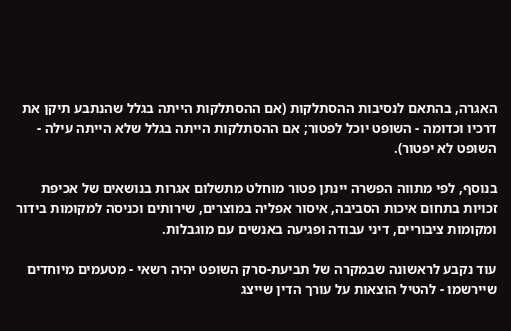האגרה, בהתאם לנסיבות ההסתלקות (אם ההסתלקות הייתה בגלל שהנתבע תיקן את דרכיו וכדומה - השופט יוכל לפטור; אם ההסתלקות הייתה בגלל שלא הייתה עילה - השופט לא יפטור).

בנוסף, לפי מתווה הפשרה יינתן פטור מוחלט מתשלום אגרות בנושאים של אכיפת זכויות בתחום איכות הסביבה, איסור אפליה במוצרים, שירותים וכניסה למקומות בידור ומקומות ציבוריים, דיני עבודה ופגיעה באנשים עם מוגבלות.

עוד נקבע לראשונה שבמקרה של תביעת-סרק השופט יהיה רשאי - מטעמים מיוחדים שיירשמו - להטיל הוצאות על עורך הדין שייצג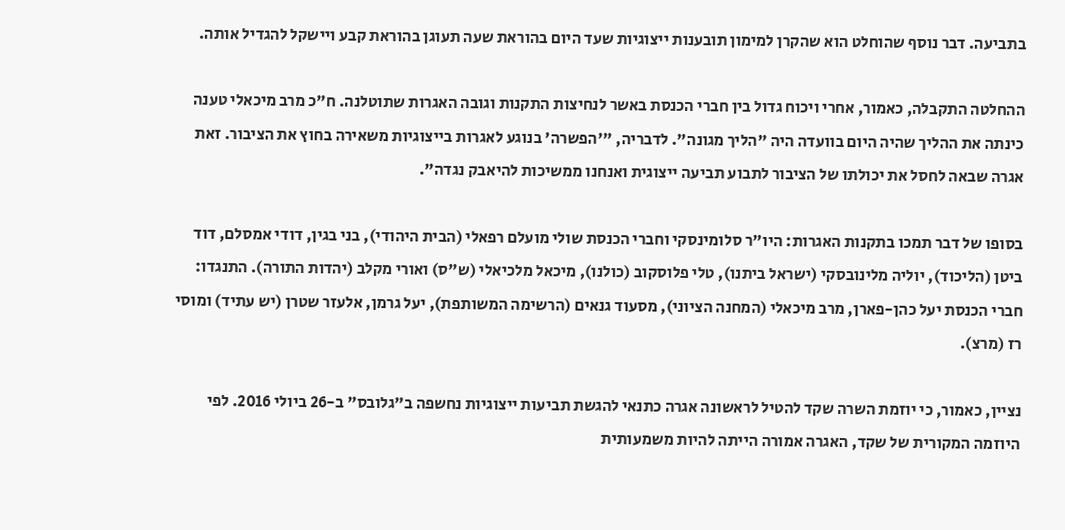בתביעה. דבר נוסף שהוחלט הוא שהקרן למימון תובענות ייצוגיות שעד היום בהוראת שעה תעוגן בהוראת קבע ויישקל להגדיל אותה.

ההחלטה התקבלה, כאמור, אחרי ויכוח גדול בין חברי הכנסת באשר לנחיצות התקנות וגובה האגרות שתוטלנה. ח"כ מרב מיכאלי טענה כינתה את ההליך שהיה היום בוועדה היה "הליך מגונה". לדבריה, "'הפשרה' בנוגע לאגרות בייצוגיות משאירה בחוץ את הציבור. זאת אגרה שבאה לחסל את יכולתו של הציבור לתבוע תביעה ייצוגית ואנחנו ממשיכות להיאבק נגדה".

בסופו של דבר תמכו בתקנות האגרות: היו"ר סלומינסקי וחברי הכנסת שולי מועלם רפאלי (הבית היהודי), בני בגין, דודי אמסלם, דוד ביטן (הליכוד), יוליה מלינובסקי (ישראל ביתנו), טלי פלוסקוב (כולנו), מיכאל מלכיאלי (ש"ס) ואורי מקלב (יהדות התורה). התנגדו: חברי הכנסת יעל כהן-פארן, מרב מיכאלי (המחנה הציוני), מסעוד גנאים (הרשימה המשותפת), יעל גרמן, אלעזר שטרן (יש עתיד) ומוסי רז (מרצ).

נציין, כאמור, כי יוזמת השרה שקד להטיל לראשונה אגרה כתנאי להגשת תביעות ייצוגיות נחשפה ב"גלובס" ב-26 ביולי 2016. לפי היוזמה המקורית של שקד, האגרה אמורה הייתה להיות משמעותית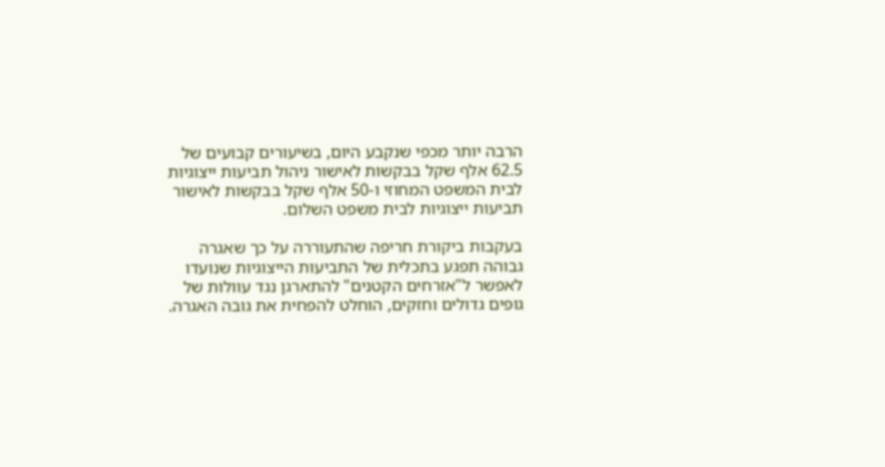הרבה יותר מכפי שנקבע היום, בשיעורים קבועים של 62.5 אלף שקל בבקשות לאישור ניהול תביעות ייצוגיות לבית המשפט המחוזי ו-50 אלף שקל בבקשות לאישור תביעות ייצוגיות לבית משפט השלום.

בעקבות ביקורת חריפה שהתעוררה על כך שאגרה גבוהה תפגע בתכלית של התביעות הייצוגיות שנועדו לאפשר ל"אזרחים הקטנים" להתארגן נגד עוולות של גופים גדולים וחזקים, הוחלט להפחית את גובה האגרה.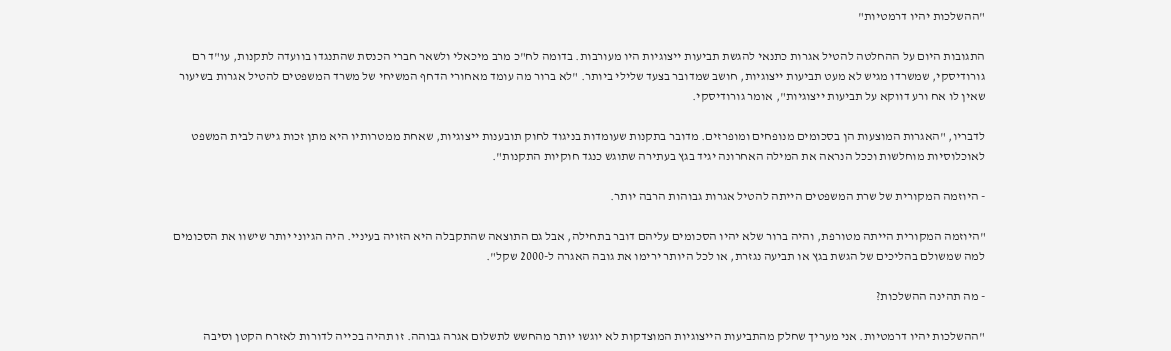"ההשלכות יהיו דרמטיות"

התגובות היום על ההחלטה להטיל אגרות כתנאי להגשת תביעות ייצוגיות היו מעורבות. בדומה לח"כ מרב מיכאלי ולשאר חברי הכנסת שהתנגדו בוועדה לתקנות, עו"ד רם גורודיסקי, שמשרדו מגיש לא מעט תביעות ייצוגיות, חושב שמדובר בצעד שלילי ביותר. "לא ברור מה עומד מאחורי הדחף המשיחי של משרד המשפטים להטיל אגרות בשיעור שאין לו אח ורע דווקא על תביעות ייצוגיות", אומר גורודיסקי.

לדבריו, "האגרות המוצעות הן בסכומים מנופחים ומופרזים. מדובר בתקנות שעומדות בניגוד לחוק תובענות ייצוגיות, שאחת ממטרותיו היא מתן זכות גישה לבית המשפט לאוכלוסיות מוחלשות וככל הנראה את המילה האחרונה יגיד בגץ בעתירה שתוגש כנגד חוקיות התקנות".

- היוזמה המקורית של שרת המשפטים הייתה להטיל אגרות גבוהות הרבה יותר.

"היוזמה המקורית הייתה מטורפת, והיה ברור שלא יהיו הסכומים עליהם דובר בתחילה, אבל גם התוצאה שהתקבלה היא הזויה בעיניי. היה הגיוני יותר שישוו את הסכומים למה שמשולם בהליכים של הגשת בגץ או תביעה נגזרת, או לכל היותר ירימו את גובה האגרה ל-2000 שקל".

- מה תהינה ההשלכות?

"ההשלכות יהיו דרמטיות. אני מעריך שחלק מהתביעות הייצוגיות המוצדקות לא יוגשו יותר מהחשש לתשלום אגרה גבוהה. זו תהיה בכייה לדורות לאזרח הקטן וסיבה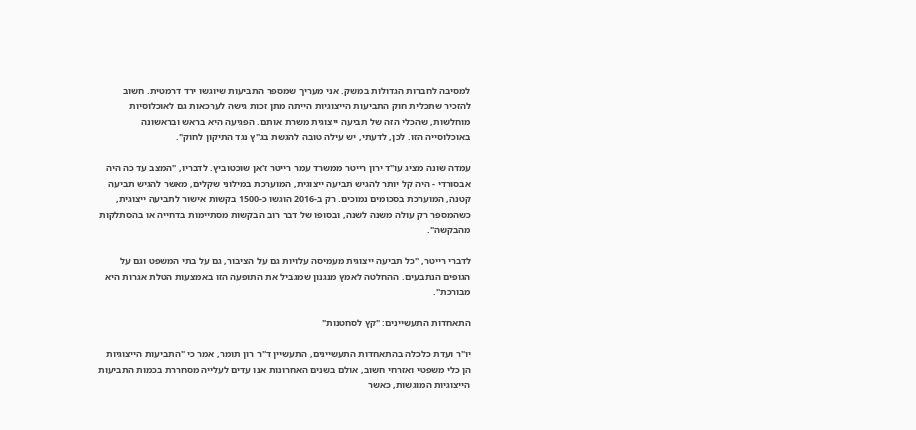למסיבה לחברות הגדולות במשק. אני מעריך שמספר התביעות שיוגשו ירד דרמטית. חשוב להזכיר שתכלית חוק התביעות הייצוגיות הייתה מתן זכות גישה לערכאות גם לאוכלוסיות מוחלשות, שהכלי הזה של תביעה ייצוגית משרת אותם. הפגיעה היא בראש ובראשונה באוכלוסייה הזו. לכן, לדעתי, יש עילה טובה להגשת בג"ץ נגד התיקון לחוק".

עמדה שונה מציג עו"ד ירון רייטר ממשרד עמר רייטר ז'אן שוכטוביץ. לדבריו, "המצב עד כה היה אבסורדי - היה קל יותר להגיש תביעה ייצוגית, המוערכת במילוני שקלים, מאשר להגיש תביעה קטנה, המוערכת בסכומים נמוכים. רק ב-2016 הוגשו כ-1500 בקשות אישור לתביעה ייצוגית, כשהמספר רק עולה משנה לשנה, ובסופו של דבר רוב הבקשות מסתיימות בדחייה או בהסתלקות מהבקשה".

לדברי רייטר, "כל תביעה ייצוגית מעמיסה עלויות גם על הציבור, גם על בתי המשפט וגם על הגופים הנתבעים. ההחלטה לאמץ מנגנון שמגביל את התופעה הזו באמצעות הטלת אגרות היא מבורכת".

התאחדות התעשיינים: "קץ לסחטנות"

יו"ר ועדת כלכלה בהתאחדות התעשיינים, התעשיין ד"ר רון תומר, אמר כי "התביעות הייצוגיות הן כלי משפטי ואזרחי חשוב, אולם בשנים האחרונות אנו עדים לעלייה מסחררת בכמות התביעות הייצוגיות המוגשות, כאשר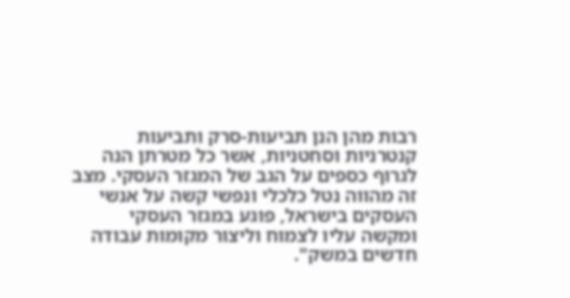רבות מהן הנן תביעות-סרק ותביעות קנטרניות וסחטניות, אשר כל מטרתן הנה לגרוף כספים על הגב של המגזר העסקי. מצב זה מהווה נטל כלכלי ונפשי קשה על אנשי העסקים בישראל, פוגע במגזר העסקי ומקשה עליו לצמוח וליצור מקומות עבודה חדשים במשק".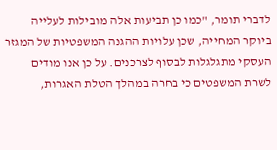לדברי תומר, "כמו כן תביעות אלה מובילות לעלייה ביוקר המחייה, שכן עלויות ההגנה המשפטיות של המגזר העסקי מתגלגלות לבסוף לצרכנים. על כן אנו מודים לשרת המשפטים כי בחרה במהלך הטלת האגרות,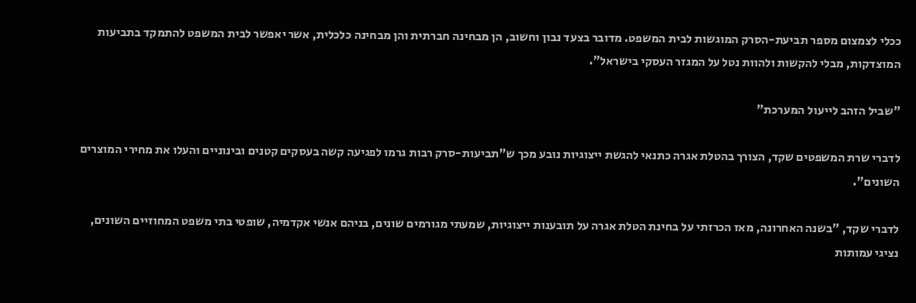ככלי לצמצום מספר תביעת-הסרק המוגשות לבית המשפט. מדובר בצעד נבון וחשוב, הן מבחינה חברתית והן מבחינה כלכלית, אשר יאפשר לבית המשפט להתמקד בתביעות המוצדקות, מבלי להקשות ולהוות נטל על המגזר העסקי בישראל".

"שביל הזהב לייעול המערכת"

לדברי שרת המשפטים שקד, הצורך בהטלת אגרה כתנאי להגשת ייצוגיות נובע מכך ש"תביעות-סרק רבות גרמו לפגיעה קשה בעסקים קטנים ובינוניים והעלו את מחירי המוצרים השונים".

לדברי שקד, "בשנה האחרונה, מאז הכרזתי על בחינת הטלת אגרה על תובענות ייצוגיות, שמעתי מגורמים שונים, בניהם אנשי אקדמיה, שופטי בתי משפט המחוזיים השונים, נציגי עמותות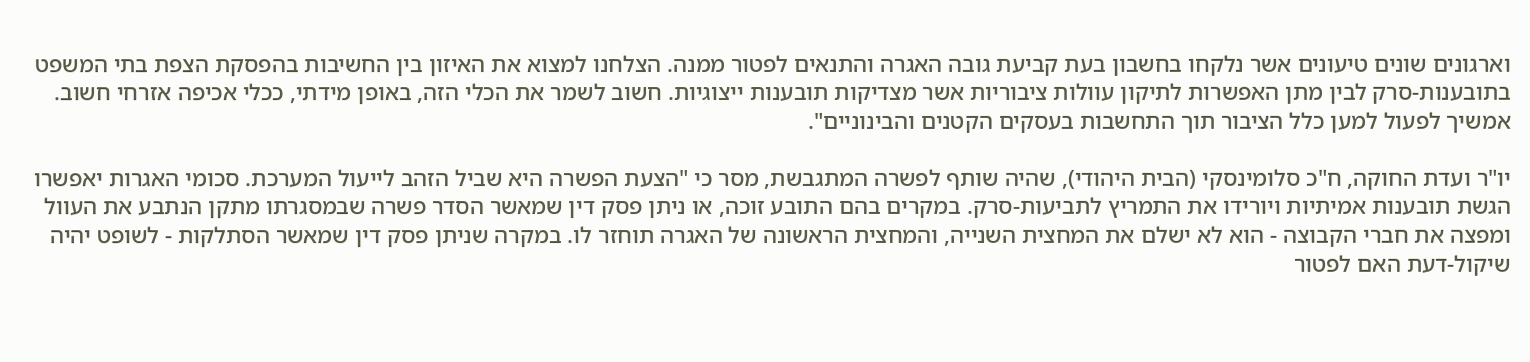וארגונים שונים טיעונים אשר נלקחו בחשבון בעת קביעת גובה האגרה והתנאים לפטור ממנה. הצלחנו למצוא את האיזון בין החשיבות בהפסקת הצפת בתי המשפט בתובענות-סרק לבין מתן האפשרות לתיקון עוולות ציבוריות אשר מצדיקות תובענות ייצוגיות. חשוב לשמר את הכלי הזה, באופן מידתי, ככלי אכיפה אזרחי חשוב. אמשיך לפעול למען כלל הציבור תוך התחשבות בעסקים הקטנים והבינוניים".

יו"ר ועדת החוקה, ח"כ סלומינסקי (הבית היהודי), שהיה שותף לפשרה המתגבשת, מסר כי "הצעת הפשרה היא שביל הזהב לייעול המערכת. סכומי האגרות יאפשרו הגשת תובענות אמיתיות ויורידו את התמריץ לתביעות-סרק. במקרים בהם התובע זוכה, או ניתן פסק דין שמאשר הסדר פשרה שבמסגרתו מתקן הנתבע את העוול ומפצה את חברי הקבוצה - הוא לא ישלם את המחצית השנייה, והמחצית הראשונה של האגרה תוחזר לו. במקרה שניתן פסק דין שמאשר הסתלקות - לשופט יהיה שיקול-דעת האם לפטור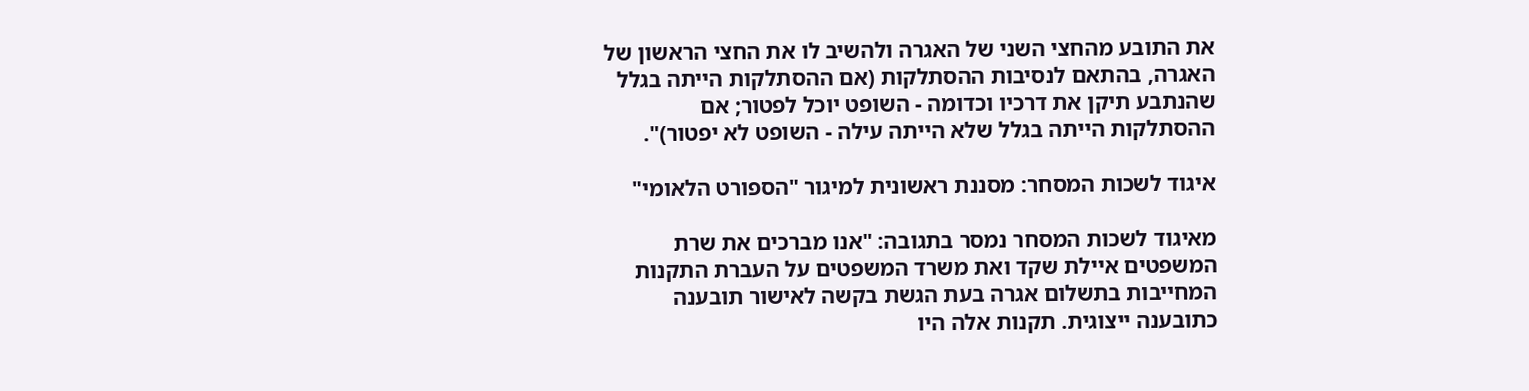את התובע מהחצי השני של האגרה ולהשיב לו את החצי הראשון של האגרה, בהתאם לנסיבות ההסתלקות (אם ההסתלקות הייתה בגלל שהנתבע תיקן את דרכיו וכדומה - השופט יוכל לפטור; אם ההסתלקות הייתה בגלל שלא הייתה עילה - השופט לא יפטור)".

איגוד לשכות המסחר: מסננת ראשונית למיגור "הספורט הלאומי"

מאיגוד לשכות המסחר נמסר בתגובה: "אנו מברכים את שרת המשפטים איילת שקד ואת משרד המשפטים על העברת התקנות המחייבות בתשלום אגרה בעת הגשת בקשה לאישור תובענה כתובענה ייצוגית. תקנות אלה היו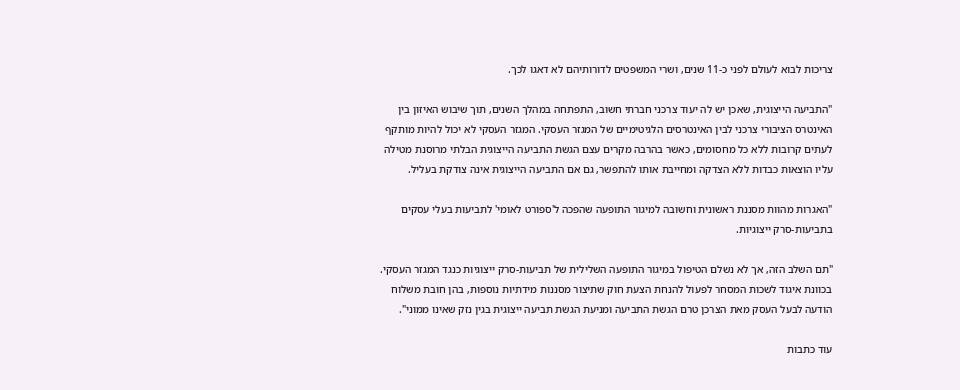צריכות לבוא לעולם לפני כ-11 שנים, ושרי המשפטים לדורותיהם לא דאגו לכך.

"התביעה הייצוגית, שאכן יש לה יעוד צרכני חברתי חשוב, התפתחה במהלך השנים, תוך שיבוש האיזון בין האינטרס הציבורי צרכני לבין האינטרסים הלגיטימיים של המגזר העסקי. המגזר העסקי לא יכול להיות מותקף לעתים קרובות ללא כל מחסומים, כאשר בהרבה מקרים עצם הגשת התביעה הייצוגית הבלתי מרוסנת מטילה עליו הוצאות כבדות ללא הצדקה ומחייבת אותו להתפשר, גם אם התביעה הייצוגית אינה צודקת בעליל.

"האגרות מהוות מסננת ראשונית וחשובה למיגור התופעה שהפכה ל'ספורט לאומי' לתביעות בעלי עסקים בתביעות-סרק ייצוגיות.

"תם השלב הזה, אך לא נשלם הטיפול במיגור התופעה השלילית של תביעות-סרק ייצוגיות כנגד המגזר העסקי. בכוונת איגוד לשכות המסחר לפעול להנחת הצעת חוק שתיצור מסננות מידתיות נוספות, בהן חובת משלוח הודעה לבעל העסק מאת הצרכן טרם הגשת התביעה ומניעת הגשת תביעה ייצוגית בגין נזק שאינו ממוני".

עוד כתבות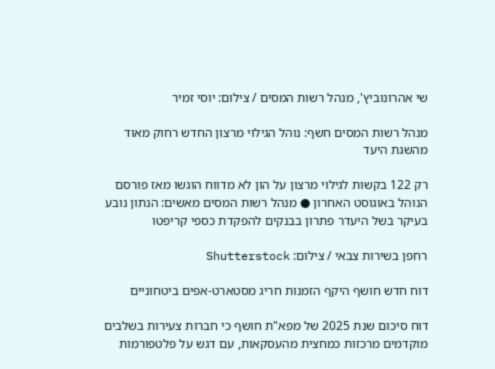שי אהרונוביץ', מנהל רשות המסים / צילום: יוסי זמיר

מנהל רשות המסים חשף: נוהל הגילוי מרצון החדש רחוק מאוד מהשגת היעד

רק 122 בקשות לגילוי מרצון על הון לא מדווח הוגשו מאז פורסם הנוהל באוגוסט האחרון ● מנהל רשות המסים מאשים: הנתון נובע בעיקר בשל היעדר פתרון בבנקים להפקדת כספי קריפטו

רחפן בשירות צבאי / צילום: Shutterstock

דוח חדש חושף היקף הזמנות חריג מסטארט-אפים ביטחוניים

דוח סיכום שנת 2025 של מפא"ת חושף כי חברות צעירות בשלבים מוקדמים מרכזות כמחצית מהעסקאות, עם דגש על פלטפורמות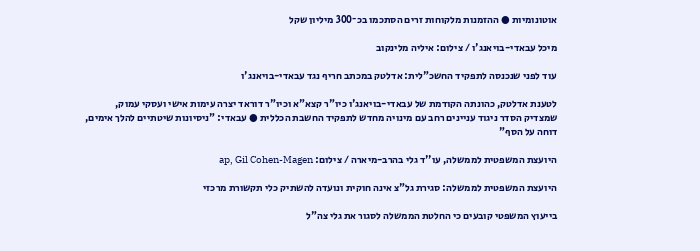אוטונומיות ● ההזמנות מלקוחות זרים הסתכמו בכ־300 מיליון שקל

מיכל עבאדי-בויאנג'ו / צילום: איליה מלינקוב

עוד לפני שנכנסה לתפקיד החשכ"לית: אדלטק במכתב חריף נגד עבאדי-בויאנג'ו

לטענת אדלטק, כהונתה הקודמת של עבאדי-בויאנג'ו כיו"ר קצא"א וכיו"ר דוראד יצרה עימות אישי ועסקי עמוק, שמצדיק הסדר ניגוד עניינים רחב עם מינויה מחדש לתפקיד החשבת הכללית ● עבאדי: "ניסיונות שיטתיים להלך אימים, דוחה על הסף"

היועצת המשפטית לממשלה, עו''ד גלי בהרב-מיארה / צילום: ap, Gil Cohen-Magen

היועצת המשפטית לממשלה: סגירת גל"צ אינה חוקית ונועדה להשתיק כלי תקשורת מרכזי

בייעוץ המשפטי קובעים כי החלטת הממשלה לסגור את גלי צה"ל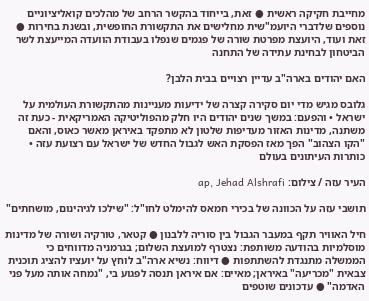מחייבת חקיקה ראשית ● זאת, בייחוד בהקשר הרחב של מהלכים קואליציוניים נוספים שלדברי היועמ"שית מחלישים את התקשורת החופשית, ובשנת בחירות ● זאת ועוד, היועצת מפרטת שורה של פגמים שנפלו בעבודת הוועדה המייעצת לשר הביטחון לבחינת עתידה של התחנה

האם יהודים בארה"ב עדיין רצויים בבית הלבן?

גלובס מגיש מדי יום סקירה קצרה של ידיעות מעניינות מהתקשורת העולמית על ישראל • והפעם: במשך שנים יהודים היו חלק מהפוליטיקה האמריקאית - כעת זה משתנה, מדינות האזור מעדיפות שלטון לא מתפקד באיראן מאשר כאוס, והאם "הקו הצהוב" הפך מאז הפסקת האש לגבול החדש של ישראל עם רצועת עזה • כותרות העיתונים בעולם

העיר עזה / צילום: ap, Jehad Alshrafi

תושבי עזה על הכוונה של בכירי חמאס להימלט לחו"ל: "שילכו לגיהינום, מושחתים"

חיל האוויר תקף במעבר הגבול בין סוריה ללבנון ● קטאר, טורקיה ושורה של מדינות מוסלמיות בהודעה משותפת: נצטרף למועצת השלום; בגרמניה מדווחים כי הממשלה מתנגדת להשתתפות ● דיווח: נשיא ארה"ב לוחץ על יועציו להציג תוכנית צבאית "מכריעה" באיראן; מאיים: אם איראן תנסה לפגוע בי, "נמחה אותה מעל פני האדמה" ● עדכונים שוטפים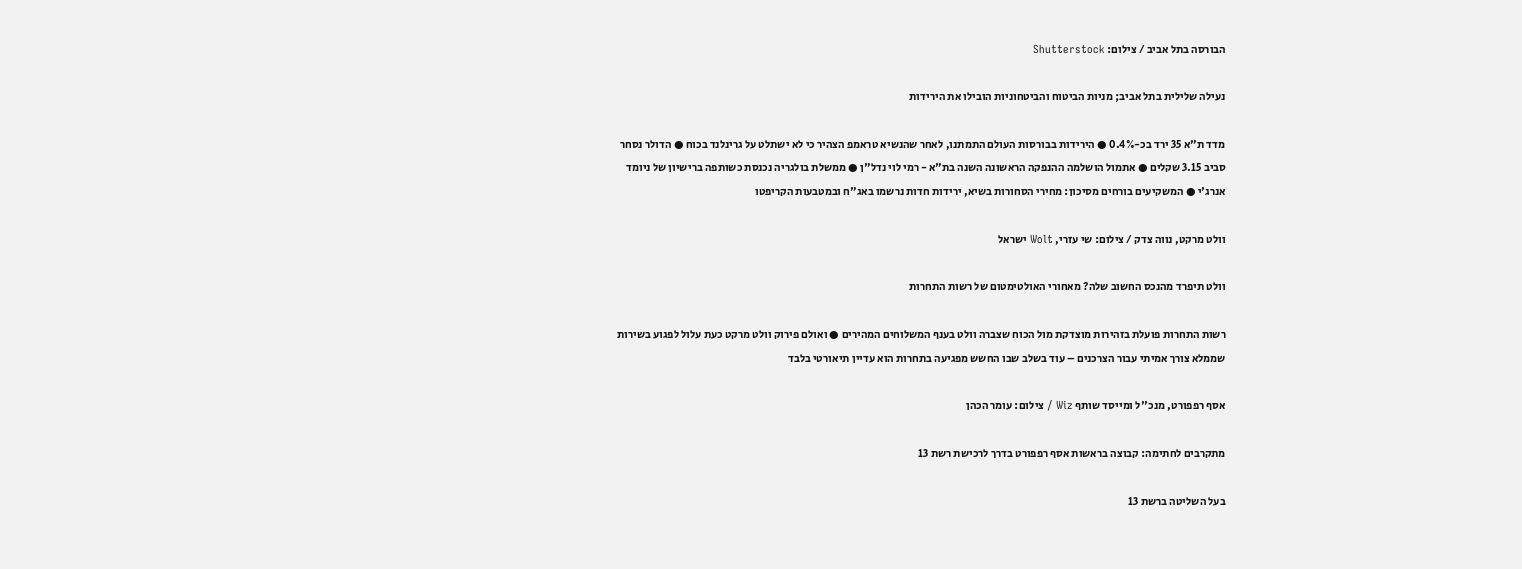הבורסה בתל אביב / צילום: Shutterstock

נעילה שלילית בתל אביב; מניות הביטוח והביטחוניות הובילו את הירידות

מדד ת"א 35 ירד בכ-0.4% ● הירידות בבורסות העולם התמתנו, לאחר שהנשיא טראמפ הצהיר כי לא ישתלט על גרינלנד בכוח ● הדולר נסחר סביב 3.15 שקלים ● אתמול הושלמה ההנפקה הראשונה השנה בת"א - רמי לוי נדל"ן ● ממשלת בולגריה נכנסת כשותפה ברישיון של ניומד אנרג'י ● המשקיעים בורחים מסיכון: מחירי הסחורות בשיא, ירידות חדות נרשמו באג"ח ובמטבעות הקריפטו

וולט מרקט, נווה צדק / צילום: שי עזרי, Wolt ישראל

וולט תיפרד מהנכס החשוב שלה? מאחורי האולטימטום של רשות התחרות

רשות התחרות פועלת בזהירות מוצדקת מול הכוח שצברה וולט בענף המשלוחים המהירים ● ואולם פירוק וולט מרקט כעת עלול לפגוע בשירות שממלא צורך אמיתי עבור הצרכנים – עוד בשלב שבו החשש מפגיעה בתחרות הוא עדיין תיאורטי בלבד

אסף רפפורט, מנכ''ל ומייסד שותף Wiz / צילום: עומר הכהן

מתקרבים לחתימה: קבוצה בראשות אסף רפפורט בדרך לרכישת רשת 13

בעל השליטה ברשת 13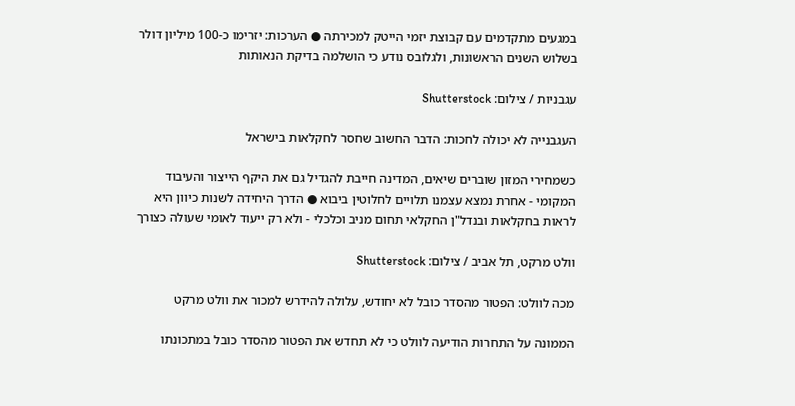במגעים מתקדמים עם קבוצת יזמי הייטק למכירתה ● הערכות: יזרימו כ-100 מיליון דולר בשלוש השנים הראשונות, ולגלובס נודע כי הושלמה בדיקת הנאותות

עגבניות / צילום: Shutterstock

העגבנייה לא יכולה לחכות: הדבר החשוב שחסר לחקלאות בישראל

כשמחירי המזון שוברים שיאים, המדינה חייבת להגדיל גם את היקף הייצור והעיבוד המקומי - אחרת נמצא עצמנו תלויים לחלוטין ביבוא ● הדרך היחידה לשנות כיוון היא לראות בחקלאות ובנדל"ן החקלאי תחום מניב וכלכלי - ולא רק ייעוד לאומי שעולה כצורך

וולט מרקט, תל אביב / צילום: Shutterstock

מכה לוולט: הפטור מהסדר כובל לא יחודש, עלולה להידרש למכור את וולט מרקט

הממונה על התחרות הודיעה לוולט כי לא תחדש את הפטור מהסדר כובל במתכונתו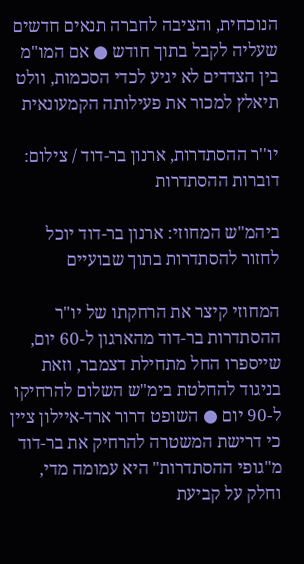הנוכחית, והציבה לחברה תנאים חדשים שעליה לקבל בתוך חודש ● אם המו"מ בין הצדדים לא יגיע לכדי הסכמות, וולט תיאלץ למכור את פעילותה הקמעונאית

יו''ר ההסתדרות, ארנון בר-דוד / צילום: דוברות ההסתדרות

ביהמ"ש המחוזי: ארנון בר-דוד יוכל לחזור להסתדרות בתוך שבועיים

המחוזי קיצר את הרחקתו של יו"ר ההסתדרות בר-דוד מהארגון ל-60 יום, שייספרו החל מתחילת דצמבר, וזאת בניגוד להחלטת בימ"ש השלום להרחיקו ל-90 יום ● השופט דרור ארד-איילון ציין כי דרישת המשטרה להרחיק את בר-דוד מ"גופי ההסתדרות" היא עמומה מדי, וחלק על קביעת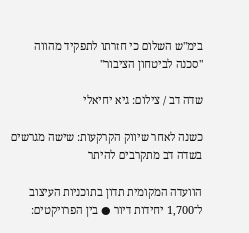בימ"ש השלום כי חזרתו לתפקיד מהווה "סכנה לביטחון הציבור"

שדה דב / צילום: גיא יחיאלי

כשנה לאחר שיווק הקרקעות: שישה מגרשים בשדה דב מתקרבים להיתר

הוועדה המקומית תדון בתוכניות העיצוב ל־1,700 יחידות דיור ● בין הפרויקטים: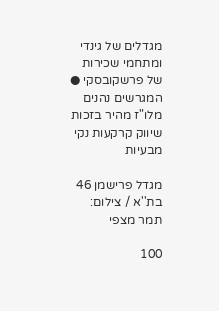מגדלים של גינדי ומתחמי שכירות של פרשקובסקי ● המגרשים נהנים מלו"ז מהיר בזכות שיווק קרקעות נקי מבעיות

מגדל פרישמן 46 בת''א / צילום: תמר מצפי

100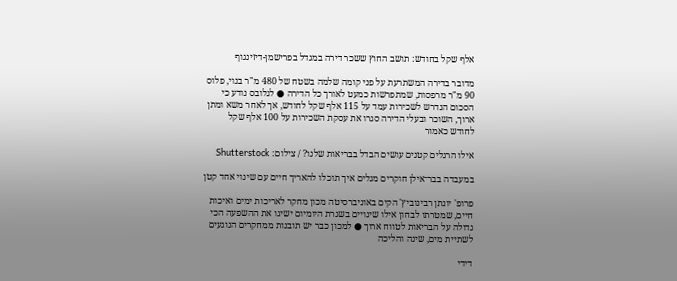אלף שקל בחודש: תושב החוץ ששכר דירה במגדל בפרישמן-דיזינגוף

מדובר בדירה המשתרעת על פני קומה שלמה בשטח של 480 מ"ר בנוי, פלוס 90 מ"ר מרפסות, שמתפרשות כמעט לאורך כל הדירה ● לגלובס נודע כי הסכום הנדרש לשכירות עמד על 115 אלף שקל לחודש, אך לאחר משא ומתן ארוך, השוכר ובעלי הדירה סגרו את עסקת השכירות על 100 אלף שקל לחודש כאמור

אילו הרגלים קטנים עושים הבדל בבריאות שלנו? / צילום: Shutterstock

במעבדה בבר־אילן חוקרים מגלים איך תוכלו להאריך חיים עם שינוי אחד קטן

פרופ' יונתן רבינוביץ' הקים באוניברסיטה מכון מחקר לאריכות ימים ואיכות חיים, שמטרתו לבחון אילו שינויים בשגרת היומיום ישיגו את ההשפעה הכי גדולה על הבריאות לטווח ארוך ● למכון כבר יש תובנות ממחקרים הנוגעים לשתיית מים, שינה והליכה

דידי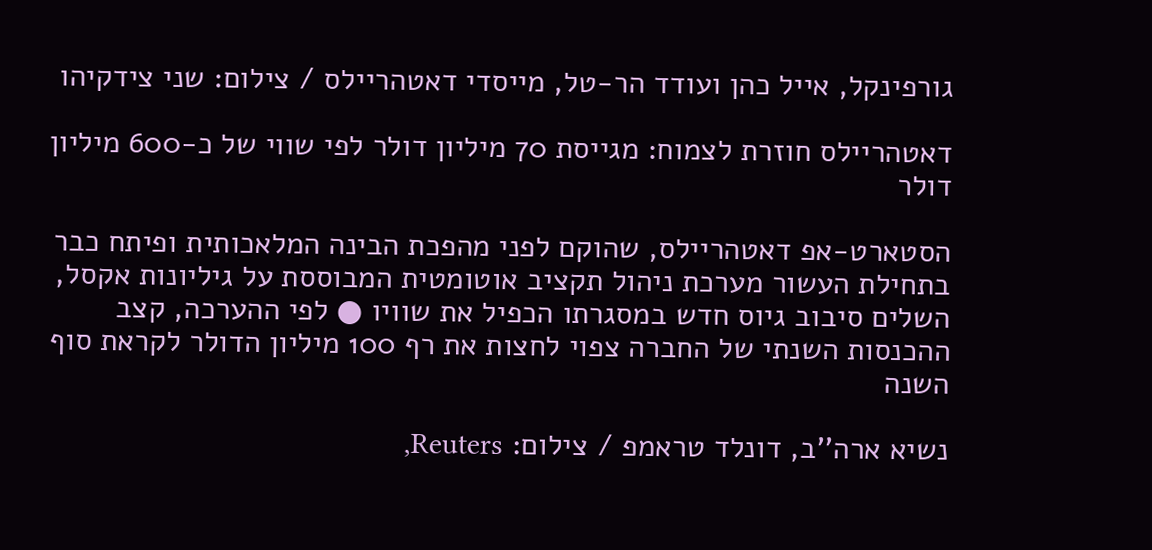גורפינקל, אייל כהן ועודד הר-טל, מייסדי דאטהריילס / צילום: שני צידקיהו

דאטהריילס חוזרת לצמוח: מגייסת 70 מיליון דולר לפי שווי של כ-600 מיליון דולר

הסטארט-אפ דאטהריילס, שהוקם לפני מהפכת הבינה המלאכותית ופיתח כבר בתחילת העשור מערכת ניהול תקציב אוטומטית המבוססת על גיליונות אקסל, השלים סיבוב גיוס חדש במסגרתו הכפיל את שוויו ● לפי ההערכה, קצב ההכנסות השנתי של החברה צפוי לחצות את רף 100 מיליון הדולר לקראת סוף השנה

נשיא ארה''ב, דונלד טראמפ / צילום: Reuters,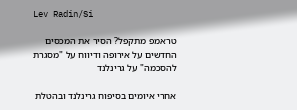Lev Radin/Si

טראמפ מתקפל? הסיר את המכסים החדשים על אירופה ודיווח על "מסגרת להסכמה" על גרינלנד

אחרי איומים בסיפוח גרינלנד ובהטלת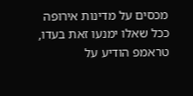מכסים על מדינות אירופה ככל שאלו ימנעו זאת בעדו, טראמפ הודיע על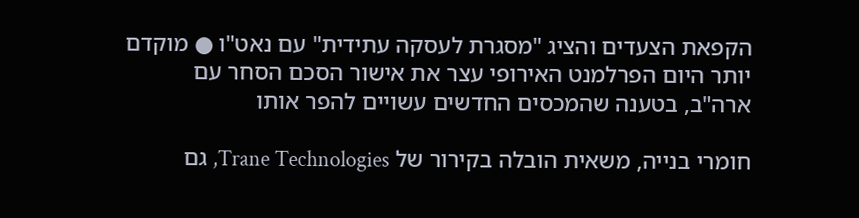הקפאת הצעדים והציג "מסגרת לעסקה עתידית" עם נאט"ו ● מוקדם יותר היום הפרלמנט האירופי עצר את אישור הסכם הסחר עם ארה"ב, בטענה שהמכסים החדשים עשויים להפר אותו

חומרי בנייה, משאית הובלה בקירור של Trane Technologies, גם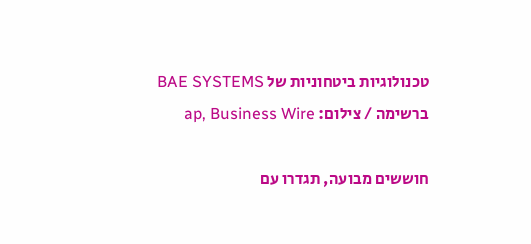טכנולוגיות ביטחוניות של BAE SYSTEMS ברשימה / צילום: ap, Business Wire

חוששים מבועה, תגדרו עם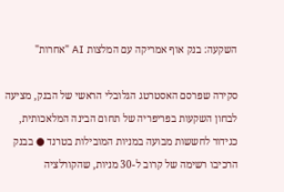השקעה: בנק אוף אמריקה עם המלצות AI "אחרות"

סקירה שפרסם האסטרטג הגלובלי הראשי של הבנק, מציעה לבחון השקעות בפריפריה של תחום הבינה המלאכותית, כגידור לחששות מבועה במניות המובילות בטרנד ● בבנק הרכיבו רשימה של קרוב ל-30 מניות, שהקורלציה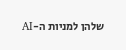שלהן למניות ה-AI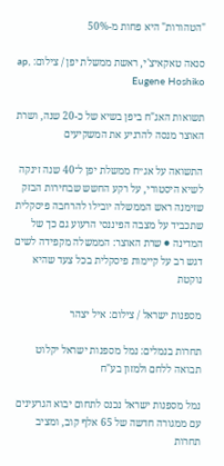"הטהורות" היא פחות מ-50%

סנאה טאקאיצ'י, ראשת ממשלת יפן / צילום: ap, Eugene Hoshiko

תשואות האג"ח ביפן בשיא של כ-20 שנה, ושרת האוצר מנסה להרגיע את המשקיעים

התשואה על אג״ח ממשלת יפן ל־40 שנה זינקה לשיא היסטורי, על רקע החשש שבחירות הבזק שזימנה ראש הממשלה יובילו להרחבה פיסקלית שתכביד על מצבה הפיננסי הרעוע גם כך של המדינה ● שרת האוצר: הממשלה מקפידה לשים דגש רב על קיימות פיסקלית בכל צעד שהיא נוקטת

מספנות ישראל / צילום: איל יצהר

תחרות בנמלים: נמל מספנות ישראל יקלוט תבואה ללחם ולמזון בע"ח

נמל מספנות ישראל נכנס לתחום יבוא הגרעינים עם ממגורה חדשה של 65 אלף קוב, ומציב תחרות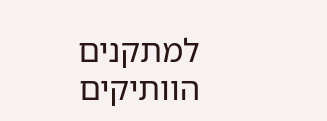למתקנים הוותיקים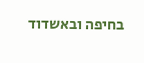בחיפה ובאשדוד